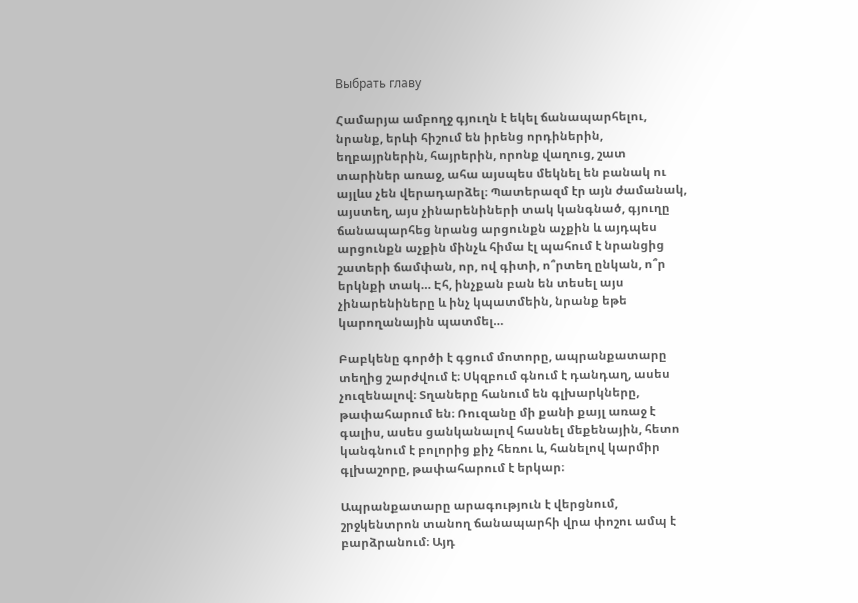Выбрать главу

Համարյա ամբողջ գյուղն է եկել ճանապարհելու, նրանք, երևի հիշում են իրենց որդիներին, եղբայրներին, հայրերին, որոնք վաղուց, շատ տարիներ առաջ, ահա այսպես մեկնել են բանակ ու այլևս չեն վերադարձել։ Պատերազմ էր այն ժամանակ, այստեղ, այս չինարենիների տակ կանգնած, գյուղը ճանապարհեց նրանց արցունքն աչքին և այդպես արցունքն աչքին մինչև հիմա էլ պահում է նրանցից շատերի ճամփան, որ, ով գիտի, ո՞րտեղ ընկան, ո՞ր երկնքի տակ… Էհ, ինչքան բան են տեսել այս չինարենիները և ինչ կպատմեին, նրանք եթե կարողանային պատմել…

Բաբկենը գործի է գցում մոտորը, ապրանքատարը տեղից շարժվում է։ Սկզբում գնում է դանդաղ, ասես չուզենալով։ Տղաները հանում են գլխարկները, թափահարում են։ Ռուզանը մի քանի քայլ առաջ է գալիս, ասես ցանկանալով հասնել մեքենային, հետո կանգնում է բոլորից քիչ հեռու և, հանելով կարմիր գլխաշորը, թափահարում է երկար։

Ապրանքատարը արագություն է վերցնում, շրջկենտրոն տանող ճանապարհի վրա փոշու ամպ է բարձրանում։ Այդ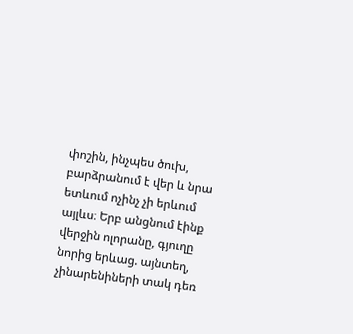փոշին, ինչպես ծուխ, բարձրանում է վեր և նրա ետևում ոչինչ չի երևում այլևս։ Երբ անցնում էինք վերջին ոլորանը, գյուղը նորից երևաց. այնտեղ, չինարենիների տակ դեռ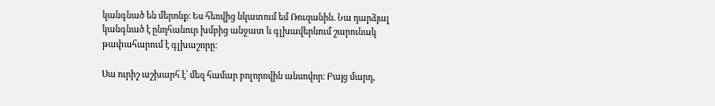կանգնած են մերոնք։ Ես հեռվից նկատում եմ Ռուզանին. Նա դարձյալ կանգնած է ընդհանուր խմբից անջատ և գլխավերևում շարունակ թափահարում է գլխաշորը։

Սա ուրիշ աշխարհ է՝ մեզ համար բոլորովին անսովոր։ Բայց մարդ,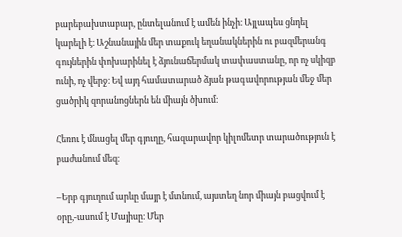բարեբախտաբար, ընտելանում է ամեն ինչի։ Այլապես ցնդել կարելի է։ Աշնանային մեր տաքուկ եղանակներին ու բազմերանգ գույներին փոխարինել է ձյունաճերմակ տափաստանը, որ ոչ սկիզբ ունի, ոչ վերջ։ Եվ այդ համատարած ձյան թագավորության մեջ մեր ցածրիկ զորանոցներն են միայն ծխում։

Հեռու է մնացել մեր գյուղը, հազարավոր կիլոմետր տարածություն է բաժանում մեզ։

–Երբ գյուղում արևը մայր է մտնում, այստեղ նոր միայն բացվում է օրը,-ասում է Մայիսը։ Մեր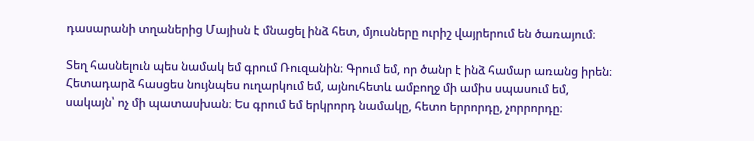դասարանի տղաներից Մայիսն է մնացել ինձ հետ, մյուսները ուրիշ վայրերում են ծառայում։

Տեղ հասնելուն պես նամակ եմ գրում Ռուզանին։ Գրում եմ, որ ծանր է ինձ համար առանց իրեն։ Հետադարձ հասցես նույնպես ուղարկում եմ, այնուհետև ամբողջ մի ամիս սպասում եմ, սակայն՝ ոչ մի պատասխան։ Ես գրում եմ երկրորդ նամակը, հետո երրորդը, չորրորդը։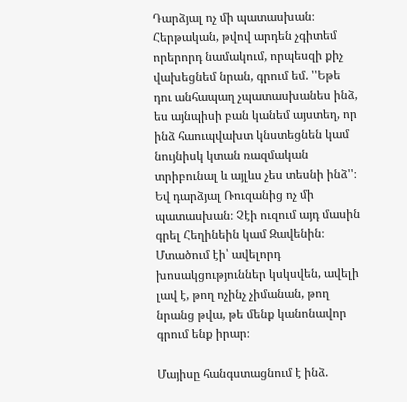Դարձյալ ոչ մի պատասխան։ Հերթական, թվով արդեն չգիտեմ որերորդ նամակում, որպեսզի քիչ վախեցնեմ նրան, գրում եմ. ''Եթե դու անհապաղ չպատասխանես ինձ, ես այնպիսի բան կանեմ այստեղ, որ ինձ հաուպվախտ կնստեցնեն կամ նույնիսկ կտան ռազմական տրիբունալ և այլևս չես տեսնի ինձ''։ Եվ դարձյալ Ռուզանից ոչ մի պատասխան։ Չէի ուզում այդ մասին գրել Հեղինեին կամ Զավենին։ Մտածում էի՝ ավելորդ խոսակցություններ կսկսվեն, ավելի լավ է, թող ոչինչ չիմանան, թող նրանց թվա, թե մենք կանոնավոր գրում ենք իրար։

Մայիսը հանգստացնում է ինձ.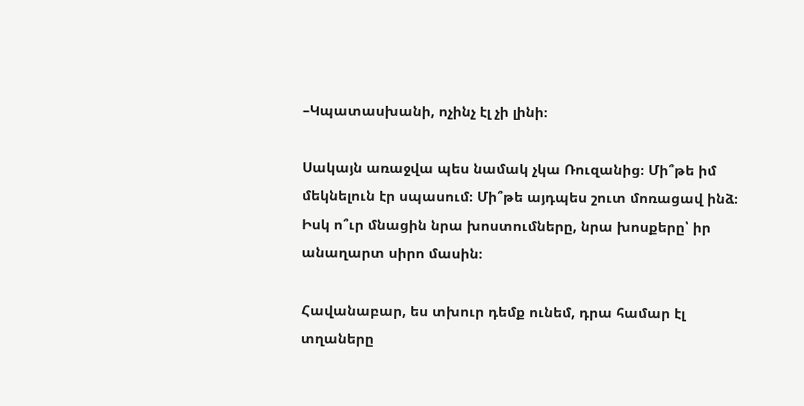–Կպատասխանի, ոչինչ էլ չի լինի։

Սակայն առաջվա պես նամակ չկա Ռուզանից։ Մի՞թե իմ մեկնելուն էր սպասում։ Մի՞թե այդպես շուտ մոռացավ ինձ։ Իսկ ո՞ւր մնացին նրա խոստումները, նրա խոսքերը՝ իր անաղարտ սիրո մասին։

Հավանաբար, ես տխուր դեմք ունեմ, դրա համար էլ տղաները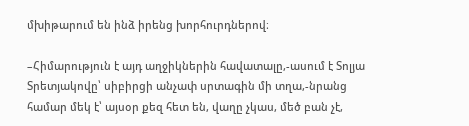մխիթարում են ինձ իրենց խորհուրդներով։

–Հիմարություն է այդ աղջիկներին հավատալը,-ասում է Տոլյա Տրետյակովը՝ սիբիրցի անչափ սրտագին մի տղա,-նրանց համար մեկ է՝ այսօր քեզ հետ են, վաղը չկաս, մեծ բան չէ,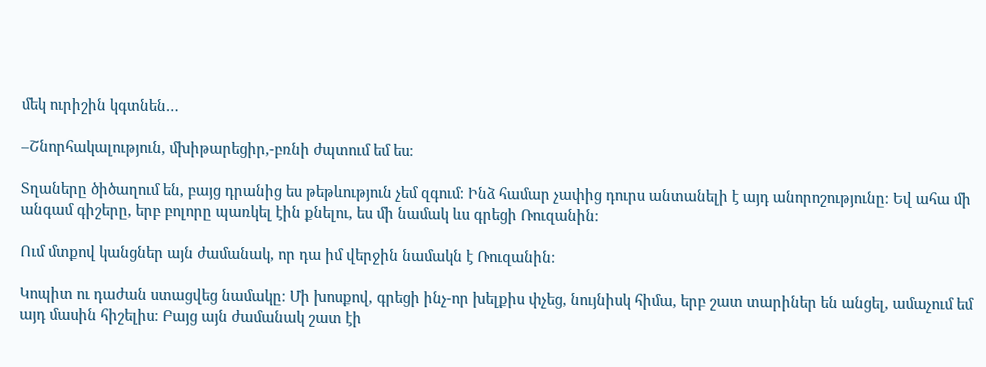մեկ ուրիշին կգտնեն…

–Շնորհակալություն, մխիթարեցիր,-բռնի ժպտում եմ ես։

Տղաները ծիծաղում են, բայց դրանից ես թեթևություն չեմ զգում։ Ինձ համար չափից դուրս անտանելի է այդ անորոշությունը։ Եվ ահա մի անգամ գիշերը, երբ բոլորը պառկել էին քնելու, ես մի նամակ ևս գրեցի Ռուզանին։

Ում մտքով կանցներ այն ժամանակ, որ դա իմ վերջին նամակն է Ռուզանին։

Կոպիտ ու դաժան ստացվեց նամակը։ Մի խոսքով, գրեցի ինչ-որ խելքիս փչեց, նույնիսկ հիմա, երբ շատ տարիներ են անցել, ամաչում եմ այդ մասին հիշելիս։ Բայց այն ժամանակ շատ էի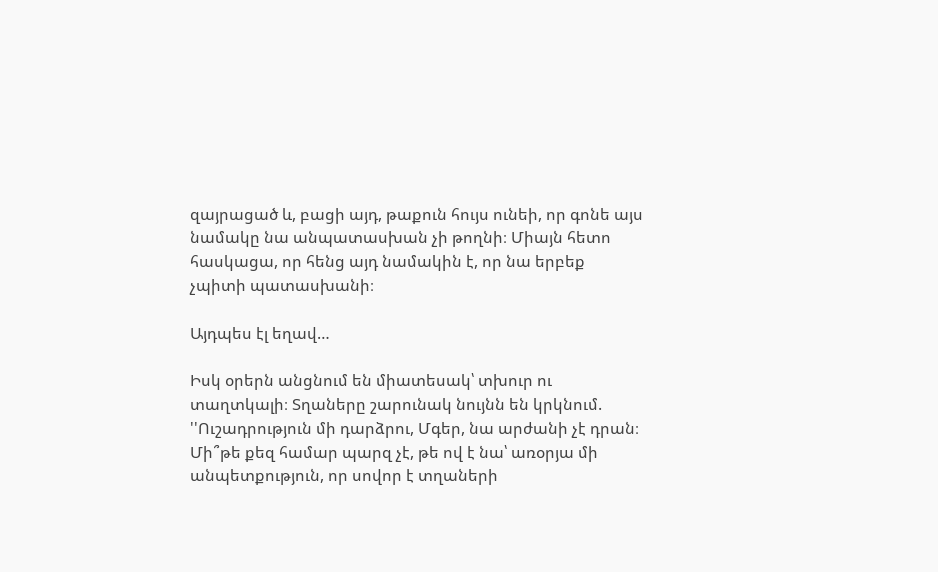զայրացած և, բացի այդ, թաքուն հույս ունեի, որ գոնե այս նամակը նա անպատասխան չի թողնի։ Միայն հետո հասկացա, որ հենց այդ նամակին է, որ նա երբեք չպիտի պատասխանի։

Այդպես էլ եղավ…

Իսկ օրերն անցնում են միատեսակ՝ տխուր ու տաղտկալի։ Տղաները շարունակ նույնն են կրկնում. ''Ուշադրություն մի դարձրու, Մգեր, նա արժանի չէ դրան։ Մի՞թե քեզ համար պարզ չէ, թե ով է նա՝ առօրյա մի անպետքություն, որ սովոր է տղաների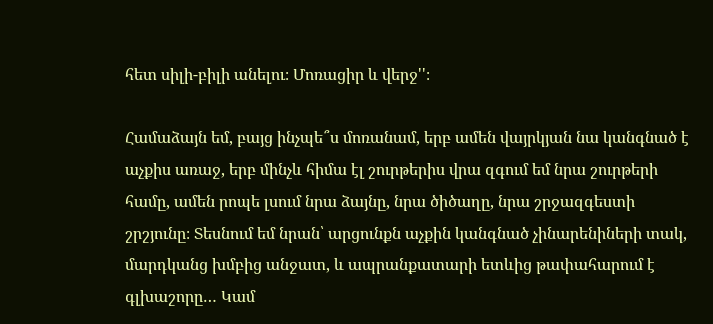հետ սիլի-բիլի անելու։ Մոռացիր և վերջ''։

Համաձայն եմ, բայց ինչպե՞ս մոռանամ, երբ ամեն վայրկյան նա կանգնած է աչքիս առաջ, երբ մինչև հիմա էլ շուրթերիս վրա զգում եմ նրա շուրթերի համը, ամեն րոպե լսում նրա ձայնը, նրա ծիծաղը, նրա շրջազգեստի շրշյունը։ Տեսնում եմ նրան՝ արցունքն աչքին կանգնած չինարենիների տակ, մարդկանց խմբից անջատ, և ապրանքատարի ետևից թափահարում է գլխաշորը… Կամ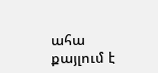ահա քայլում է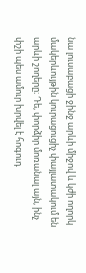նա լուսաբացի ջինջ արևի միջով և կժի ողորկ մակերևույթին կուրացուցիչ փայլատակում են արևի շողերը։ Դե, փորձիր մոռանալ այն, ինչ փշի պես ամուր խրվել է հոգուդ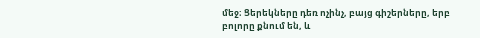մեջ։ Ցերեկները դեռ ոչինչ, բայց գիշերները, երբ բոլորը քնում են, և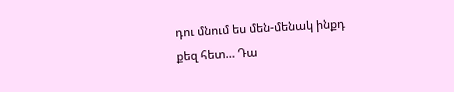դու մնում ես մեն-մենակ ինքդ քեզ հետ… Դա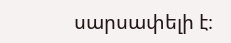սարսափելի է։